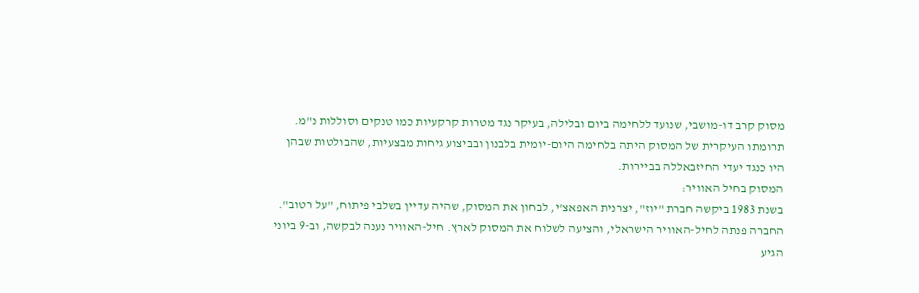מסוק קרב דו-מושבי, שנועד ללחימה ביום ובלילה, בעיקר נגד מטרות קרקעיות כמו טנקים וסוללות נ"מ.
תרומתו העיקרית של המסוק היתה בלחימה היום-יומית בלבנון ובביצוע גיחות מבצעיות, שהבולטות שבהן
היו כנגד יעדי החיזבאללה בביירות.
המסוק בחיל האוויר:
בשנת 1983 ביקשה חברת "יוז", יצרנית האפאצ'י, לבחון את המסוק, שהיה עדיין בשלבי פיתוח, "על רטוב".
החברה פנתה לחיל-האוויר הישראלי, והציעה לשלוח את המסוק לארץ. חיל-האוויר נענה לבקשה, וב-9 ביוני
הגיע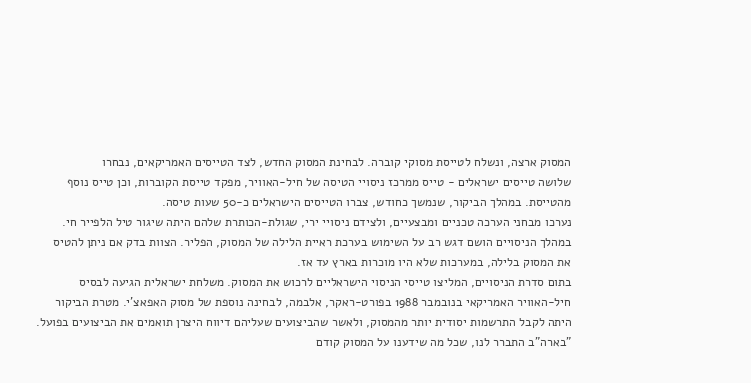המסוק ארצה, ונשלח לטייסת מסוקי קוברה. לבחינת המסוק החדש, לצד הטייסים האמריקאים, נבחרו
שלושה טייסים ישראלים - טייס ממרכז ניסויי הטיסה של חיל-האוויר, מפקד טייסת הקוברות, וכן טייס נוסף
מהטייסת. במהלך הביקור, שנמשך כחודש, צברו הטייסים הישראלים כ-50 שעות טיסה.
נערכו מבחני הערכה טכניים ומבצעיים, ולצידם ניסויי ירי, שגולת-הכותרת שלהם היתה שיגור טיל הלפייר חי.
במהלך הניסויים הושם דגש רב על השימוש בערכת ראיית הלילה של המסוק, הפליר. הצוות בדק אם ניתן להטיס
את המסוק בלילה, במערכות שלא היו מוכרות בארץ עד אז.
בתום סדרת הניסויים, המליצו טייסי הניסוי הישראליים לרכוש את המסוק. משלחת ישראלית הגיעה לבסיס
חיל-האוויר האמריקאי בנובמבר 1988 בפורט-ראקר, אלבמה, לבחינה נוספת של מסוק האפאצ'י. מטרת הביקור
היתה לקבל התרשמות יסודית יותר מהמסוק, ולאשר שהביצועים שעליהם דיווח היצרן תואמים את הביצועים בפועל.
"בארה"ב התברר לנו, שכל מה שידענו על המסוק קודם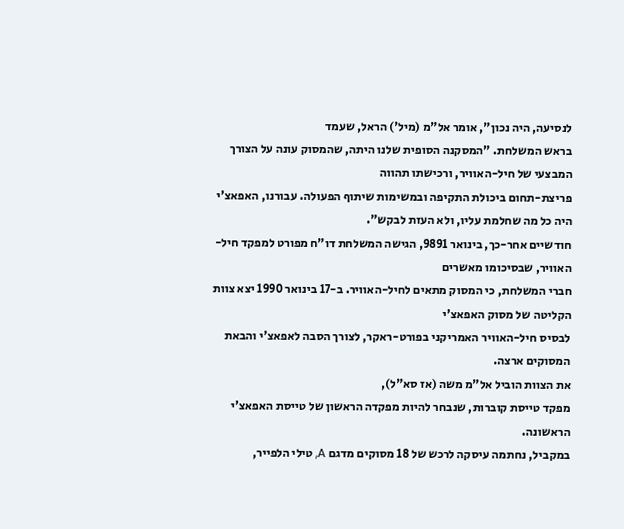לנסיעה, היה נכון", אומר אל"מ (מיל') הראל, שעמד
בראש המשלחת. "המסקנה הסופית שלנו היתה, שהמסוק עונה על הצורך המבצעי של חיל-האוויר, ורכישתו תהווה
פריצת-תחום ביכולת התקיפה ובמשימות שיתוף הפעולה. עבורנו, האפאצ'י היה כל מה שחלמת עליו, ולא העזת לבקש".
חודשיים אחר-כך, בינואר 9891, הגישה המשלחת דו"ח מפורט למפקד חיל-האוויר, שבסיכומו מאשרים
חברי המשלחת, כי המסוק מתאים לחיל-האוויר. ב-17 בינואר 1990 יצא צוות הקליטה של מסוק האפאצ'י
לבסיס חיל-האוויר האמריקני בפורט-ראקר, לצורך הסבה לאפאצ'י והבאת המסוקים ארצה.
את הצוות הוביל אל"מ משה (אז סא"ל),
מפקד טייסת קוברות, שנבחר להיות מפקדה הראשון של טייסת האפאצ'י הראשונה.
במקביל, נחתמה עיסקה לרכש של 18 מסוקים מדגם A, טילי הלפייר,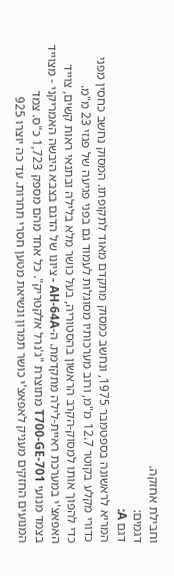וחבילת אחזקה.
דגמים:
דגם A:
המריא לראשונה בספטמבר 1975, ונחשב כמסוק מתקדם מאוד לתקופתו. המסוק נחשב כחסין מפני
כדורי מקלע בקוטר 12.7 מ"מ, ורוב מערכותיו מסוגלות לעמוד גם בפני פגיעה של פגזי 23 מ"מ.
כדי להפוך אותו למסוק-הקרב הראשון בהסטוריה, בעל כושר מלא בלילה ובתנאי ראות קשים, צוייד
האפאצ'י במערכת ראיית-לילה מתקדמת. ה-AH-64A - ציונו של הדגם בצבא היבשה האמריקני - מצוייד
בצמד מנועי T700-GE-701 מתוצרת "ג'נרל אלקטריק". כל אחד מהם מספק 1,723 כ"ס. צמד
המנועים החזקים מעניק לאפאצ'י כושר תמרון ונשיאת מטען חסרי תחרות. עד כה יוצרו 925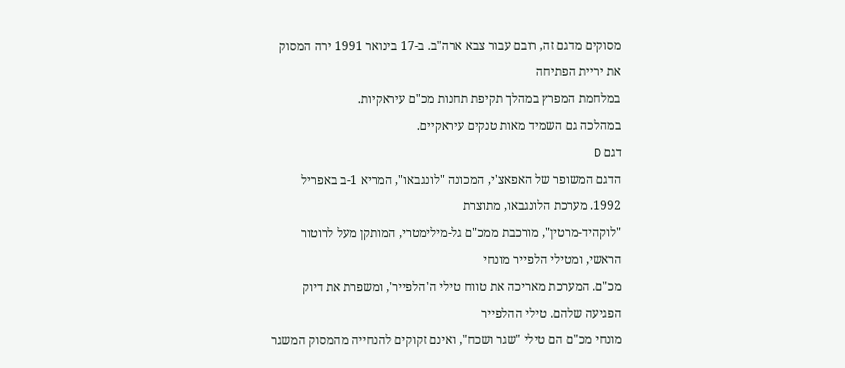מסוקים מדגם זה, רובם עבור צבא ארה"ב. ב-17 בינואר 1991 ירה המסוק את יריית הפתיחה
במלחמת המפרץ במהלך תקיפת תחנות מכ"ם עיראקיות.
במהלכה גם השמיד מאות טנקים עיראקיים.
דגם D
הדגם המשופר של האפאצ'י, המכונה "לונגבאו", המריא 1-ב באפריל 1992. מערכת הלונגבאו, מתוצרת
"לוקהיד-מרטין", מורכבת ממכ"ם גל-מילימטרי, המותקן מעל לרוטור הראשי, ומטילי הלפייר מונחי
מכ"ם. המערכת מאריכה את טווח טילי ה'הלפייר', ומשפרת את דיוק הפגיעה שלהם. טילי ההלפייר
מונחי מכ"ם הם טילי "שגר ושכח", ואינם זקוקים להנחייה מהמסוק המשגר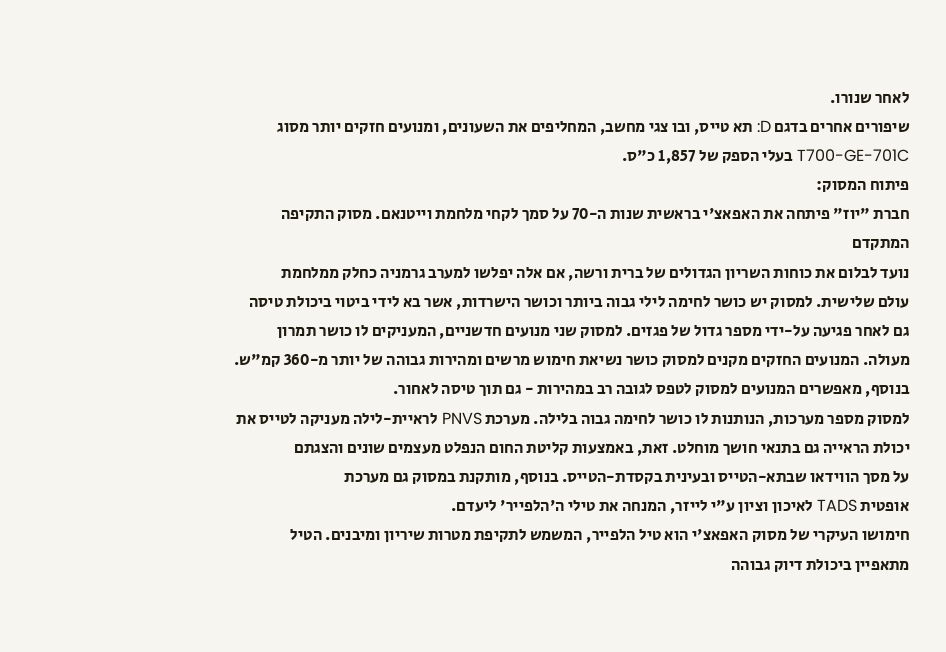לאחר שנורו.
שיפורים אחרים בדגם D: תא טייס, ובו צגי מחשב, המחליפים את השעונים, ומנועים חזקים יותר מסוג
T700-GE-701C בעלי הספק של 1,857 כ"ס.
פיתוח המסוק:
חברת "יוז" פיתחה את האפאצ'י בראשית שנות ה-70 על סמך לקחי מלחמת וייטנאם. מסוק התקיפה המתקדם
נועד לבלום את כוחות השריון הגדולים של ברית ורשה, אם אלה יפלשו למערב גרמניה כחלק ממלחמת
עולם שלישית. למסוק יש כושר לחימה לילי גבוה ביותר וכושר הישרדות, אשר בא לידי ביטוי ביכולת טיסה
גם לאחר פגיעה על-ידי מספר גדול של פגזים. למסוק שני מנועים חדשניים, המעניקים לו כושר תמרון
מעולה. המנועים החזקים מקנים למסוק כושר נשיאת חימוש מרשים ומהירות גבוהה של יותר מ-360 קמ"ש.
בנוסף, מאפשרים המנועים למסוק לטפס לגובה רב במהירות - גם תוך טיסה לאחור.
למסוק מספר מערכות, הנותנות לו כושר לחימה גבוה בלילה. מערכת PNVS לראיית-לילה מעניקה לטייס את
יכולת הראייה גם בתנאי חושך מוחלט. זאת, באמצעות קליטת החום הנפלט מעצמים שונים והצגתם
על מסך הווידאו שבתא-הטייס ובעינית בקסדת-הטייס. בנוסף, מותקנת במסוק גם מערכת
אופטית TADS לאיכון וציון ע"י לייזר, המנחה את טילי ה'הלפייר' ליעדם.
חימושו העיקרי של מסוק האפאצ'י הוא טיל הלפייר, המשמש לתקיפת מטרות שיריון ומיבנים. הטיל
מתאפיין ביכולת דיוק גבוהה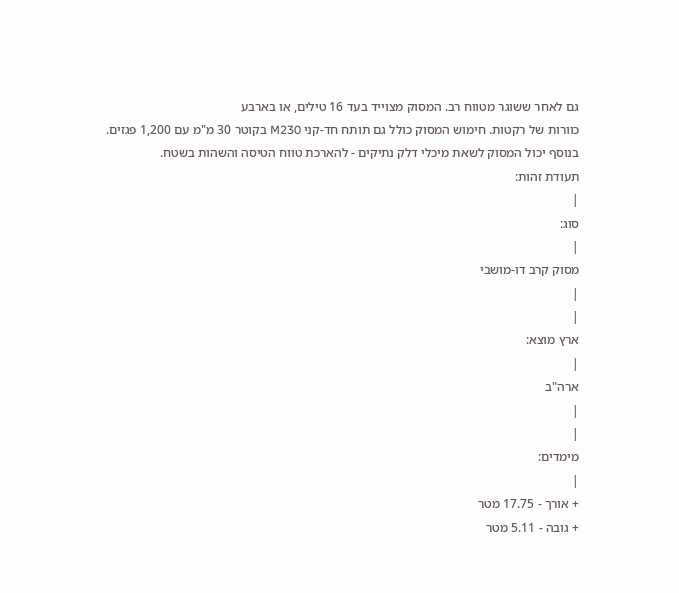גם לאחר ששוגר מטווח רב. המסוק מצוייד בעד 16 טילים, או בארבע
כוורות של רקטות. חימוש המסוק כולל גם תותח חד-קני M230 בקוטר 30 מ"מ עם 1,200 פגזים.
בנוסף יכול המסוק לשאת מיכלי דלק נתיקים - להארכת טווח הטיסה והשהות בשטח.
תעודת זהות:
|
סוג:
|
מסוק קרב דו-מושבי
|
|
ארץ מוצא:
|
ארה"ב
|
|
מימדים:
|
+ אורך - 17.75 מטר
+ גובה - 5.11 מטר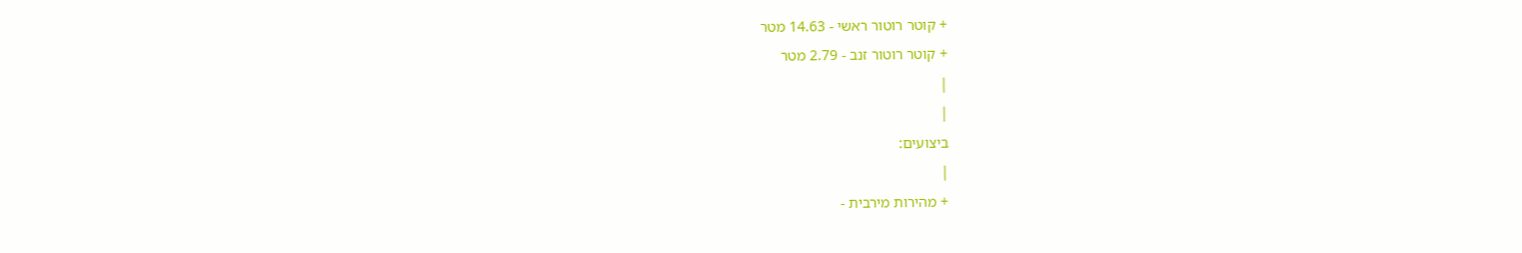+ קוטר רוטור ראשי - 14.63 מטר
+ קוטר רוטור זנב - 2.79 מטר
|
|
ביצועים:
|
+ מהירות מירבית -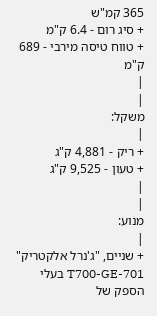365 קמ"ש
+ סיג רום - 6.4 ק"מ
+ טווח טיסה מירבי - 689 ק"מ
|
|
משקל:
|
+ ריק - 4,881 ק"ג
+ טעון - 9,525 ק"ג
|
|
מנוע:
|
+ שניים, "ג'נרל אלקטריק" T700-GE-701 בעלי
הספק של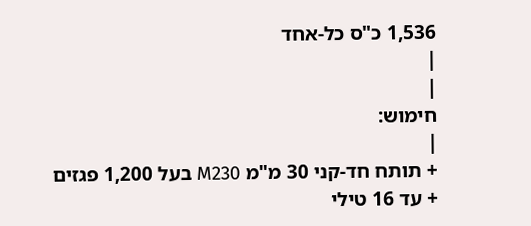1,536 כ"ס כל-אחד
|
|
חימוש:
|
+ תותח חד-קני 30 מ"מ M230 בעל 1,200 פגזים
+ עד 16 טילי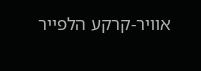אוויר-קרקע הלפייר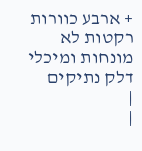+ ארבע כוורות רקטות לא מונחות ומיכלי דלק נתיקים
|
|